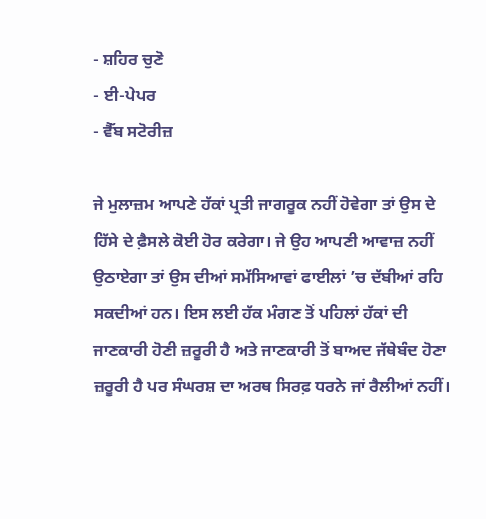- ਸ਼ਹਿਰ ਚੁਣੋ
- ਈ-ਪੇਪਰ
- ਵੈੱਬ ਸਟੋਰੀਜ਼

ਜੇ ਮੁਲਾਜ਼ਮ ਆਪਣੇ ਹੱਕਾਂ ਪ੍ਰਤੀ ਜਾਗਰੂਕ ਨਹੀਂ ਹੋਵੇਗਾ ਤਾਂ ਉਸ ਦੇ ਹਿੱਸੇ ਦੇ ਫ਼ੈਸਲੇ ਕੋਈ ਹੋਰ ਕਰੇਗਾ। ਜੇ ਉਹ ਆਪਣੀ ਆਵਾਜ਼ ਨਹੀਂ ਉਠਾਏਗਾ ਤਾਂ ਉਸ ਦੀਆਂ ਸਮੱਸਿਆਵਾਂ ਫਾਈਲਾਂ ’ਚ ਦੱਬੀਆਂ ਰਹਿ ਸਕਦੀਆਂ ਹਨ। ਇਸ ਲਈ ਹੱਕ ਮੰਗਣ ਤੋਂ ਪਹਿਲਾਂ ਹੱਕਾਂ ਦੀ ਜਾਣਕਾਰੀ ਹੋਣੀ ਜ਼ਰੂਰੀ ਹੈ ਅਤੇ ਜਾਣਕਾਰੀ ਤੋਂ ਬਾਅਦ ਜੱਥੇਬੰਦ ਹੋਣਾ ਜ਼ਰੂਰੀ ਹੈ ਪਰ ਸੰਘਰਸ਼ ਦਾ ਅਰਥ ਸਿਰਫ਼ ਧਰਨੇ ਜਾਂ ਰੈਲੀਆਂ ਨਹੀਂ।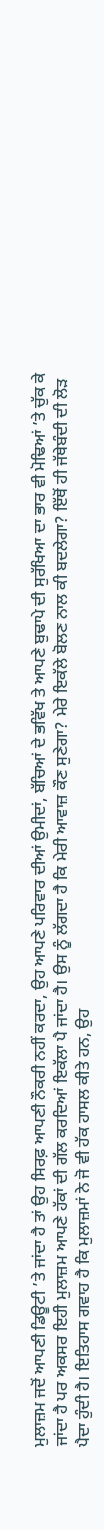ਮੁਲਾਜ਼ਮ ਜਦੋਂ ਆਪਣੀ ਡਿਊਟੀ ’ਤੇ ਜਾਂਦਾ ਹੈ ਤਾਂ ਉਹ ਸਿਰਫ਼ ਆਪਣੀ ਨੌਕਰੀ ਨਹੀਂ ਕਰਦਾ, ਉਹ ਆਪਣੇ ਪਰਿਵਾਰ ਦੀਆਂ ਉਮੀਦਾਂ, ਬੱਚਿਆਂ ਦੇ ਭਵਿੱਖ ਤੇ ਆਪਣੇ ਬੁਢਾਪੇ ਦੀ ਸੁਰੱਖਿਆ ਦਾ ਭਾਰ ਵੀ ਮੋਢਿਆਂ ’ਤੇ ਚੁੱਕ ਕੇ ਜਾਂਦਾ ਹੈ ਪਰ ਅਕਸਰ ਇਹੀ ਮੁਲਾਜ਼ਮ ਆਪਣੇ ਹੱਕਾਂ ਦੀ ਗੱਲ ਕਰਦਿਆਂ ਇਕੱਲਾ ਪੈ ਜਾਂਦਾ ਹੈ। ਉਸ ਨੂੰ ਲੱਗਦਾ ਹੈ ਕਿ ਮੇਰੀ ਆਵਾਜ਼ ਕੌਣ ਸੁਣੇਗਾ? ਮੇਰੇ ਇਕੱਲੇ ਬੋਲਣ ਨਾਲ ਕੀ ਬਦਲੇਗਾ? ਇੱਥੋਂ ਹੀ ਜੱਥੇਬੰਦੀ ਦੀ ਲੋੜ ਪੈਦਾ ਹੁੰਦੀ ਹੈ। ਇਤਿਹਾਸ ਗਵਾਹ ਹੈ ਕਿ ਮੁਲਾਜ਼ਮਾਂ ਨੇ ਜੋ ਵੀ ਹੱਕ ਹਾਸਲ ਕੀਤੇ ਹਨ, ਉਹ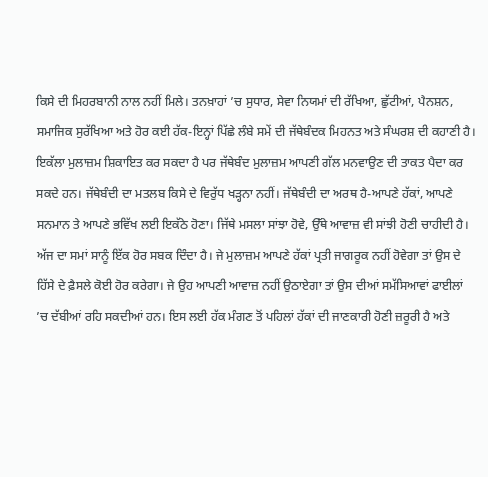ਕਿਸੇ ਦੀ ਮਿਹਰਬਾਨੀ ਨਾਲ ਨਹੀਂ ਮਿਲੇ। ਤਨਖ਼ਾਹਾਂ ’ਚ ਸੁਧਾਰ, ਸੇਵਾ ਨਿਯਮਾਂ ਦੀ ਰੱਖਿਆ, ਛੁੱਟੀਆਂ, ਪੈਨਸ਼ਨ, ਸਮਾਜਿਕ ਸੁਰੱਖਿਆ ਅਤੇ ਹੋਰ ਕਈ ਹੱਕ-ਇਨ੍ਹਾਂ ਪਿੱਛੇ ਲੰਬੇ ਸਮੇਂ ਦੀ ਜੱਥੇਬੰਦਕ ਮਿਹਨਤ ਅਤੇ ਸੰਘਰਸ਼ ਦੀ ਕਹਾਣੀ ਹੈ। ਇਕੱਲਾ ਮੁਲਾਜ਼ਮ ਸ਼ਿਕਾਇਤ ਕਰ ਸਕਦਾ ਹੈ ਪਰ ਜੱਥੇਬੰਦ ਮੁਲਾਜ਼ਮ ਆਪਣੀ ਗੱਲ ਮਨਵਾਉਣ ਦੀ ਤਾਕਤ ਪੈਦਾ ਕਰ ਸਕਦੇ ਹਨ। ਜੱਥੇਬੰਦੀ ਦਾ ਮਤਲਬ ਕਿਸੇ ਦੇ ਵਿਰੁੱਧ ਖੜ੍ਹਨਾ ਨਹੀਂ। ਜੱਥੇਬੰਦੀ ਦਾ ਅਰਥ ਹੈ-ਆਪਣੇ ਹੱਕਾਂ, ਆਪਣੇ ਸਨਮਾਨ ਤੇ ਆਪਣੇ ਭਵਿੱਖ ਲਈ ਇਕੱਠੇ ਹੋਣਾ। ਜਿੱਥੇ ਮਸਲਾ ਸਾਂਝਾ ਹੋਵੇ, ਉੱਥੇ ਆਵਾਜ਼ ਵੀ ਸਾਂਝੀ ਹੋਣੀ ਚਾਹੀਦੀ ਹੈ। ਅੱਜ ਦਾ ਸਮਾਂ ਸਾਨੂੰ ਇੱਕ ਹੋਰ ਸਬਕ ਦਿੰਦਾ ਹੈ। ਜੇ ਮੁਲਾਜ਼ਮ ਆਪਣੇ ਹੱਕਾਂ ਪ੍ਰਤੀ ਜਾਗਰੂਕ ਨਹੀਂ ਹੋਵੇਗਾ ਤਾਂ ਉਸ ਦੇ ਹਿੱਸੇ ਦੇ ਫ਼ੈਸਲੇ ਕੋਈ ਹੋਰ ਕਰੇਗਾ। ਜੇ ਉਹ ਆਪਣੀ ਆਵਾਜ਼ ਨਹੀਂ ਉਠਾਏਗਾ ਤਾਂ ਉਸ ਦੀਆਂ ਸਮੱਸਿਆਵਾਂ ਫਾਈਲਾਂ ’ਚ ਦੱਬੀਆਂ ਰਹਿ ਸਕਦੀਆਂ ਹਨ। ਇਸ ਲਈ ਹੱਕ ਮੰਗਣ ਤੋਂ ਪਹਿਲਾਂ ਹੱਕਾਂ ਦੀ ਜਾਣਕਾਰੀ ਹੋਣੀ ਜ਼ਰੂਰੀ ਹੈ ਅਤੇ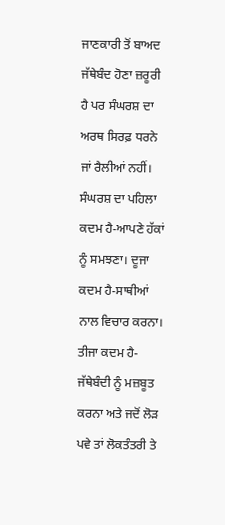ਜਾਣਕਾਰੀ ਤੋਂ ਬਾਅਦ ਜੱਥੇਬੰਦ ਹੋਣਾ ਜ਼ਰੂਰੀ ਹੈ ਪਰ ਸੰਘਰਸ਼ ਦਾ ਅਰਥ ਸਿਰਫ਼ ਧਰਨੇ ਜਾਂ ਰੈਲੀਆਂ ਨਹੀਂ। ਸੰਘਰਸ਼ ਦਾ ਪਹਿਲਾ ਕਦਮ ਹੈ-ਆਪਣੇ ਹੱਕਾਂ ਨੂੰ ਸਮਝਣਾ। ਦੂਜਾ ਕਦਮ ਹੈ-ਸਾਥੀਆਂ ਨਾਲ ਵਿਚਾਰ ਕਰਨਾ। ਤੀਜਾ ਕਦਮ ਹੈ-ਜੱਥੇਬੰਦੀ ਨੂੰ ਮਜ਼ਬੂਤ ਕਰਨਾ ਅਤੇ ਜਦੋਂ ਲੋੜ ਪਵੇ ਤਾਂ ਲੋਕਤੰਤਰੀ ਤੇ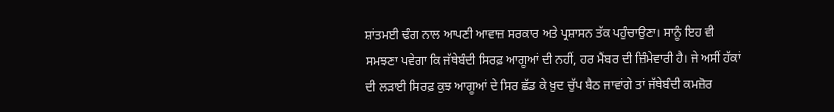ਸ਼ਾਂਤਮਈ ਢੰਗ ਨਾਲ ਆਪਣੀ ਆਵਾਜ਼ ਸਰਕਾਰ ਅਤੇ ਪ੍ਰਸ਼ਾਸਨ ਤੱਕ ਪਹੁੰਚਾਉਣਾ। ਸਾਨੂੰ ਇਹ ਵੀ ਸਮਝਣਾ ਪਵੇਗਾ ਕਿ ਜੱਥੇਬੰਦੀ ਸਿਰਫ਼ ਆਗੂਆਂ ਦੀ ਨਹੀਂ, ਹਰ ਮੈਂਬਰ ਦੀ ਜ਼ਿੰਮੇਵਾਰੀ ਹੈ। ਜੇ ਅਸੀਂ ਹੱਕਾਂ ਦੀ ਲੜਾਈ ਸਿਰਫ਼ ਕੁਝ ਆਗੂਆਂ ਦੇ ਸਿਰ ਛੱਡ ਕੇ ਖ਼ੁਦ ਚੁੱਪ ਬੈਠ ਜਾਵਾਂਗੇ ਤਾਂ ਜੱਥੇਬੰਦੀ ਕਮਜ਼ੋਰ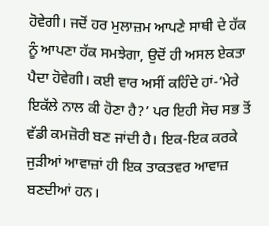ਹੋਵੇਗੀ। ਜਦੋਂ ਹਰ ਮੁਲਾਜ਼ਮ ਆਪਣੇ ਸਾਥੀ ਦੇ ਹੱਕ ਨੂੰ ਆਪਣਾ ਹੱਕ ਸਮਝੇਗਾ, ਉਦੋਂ ਹੀ ਅਸਲ ਏਕਤਾ ਪੈਦਾ ਹੋਵੇਗੀ। ਕਈ ਵਾਰ ਅਸੀਂ ਕਹਿੰਦੇ ਹਾਂ-‘ਮੇਰੇ ਇਕੱਲੇ ਨਾਲ ਕੀ ਹੋਣਾ ਹੈ?’ ਪਰ ਇਹੀ ਸੋਚ ਸਭ ਤੋਂ ਵੱਡੀ ਕਮਜ਼ੋਰੀ ਬਣ ਜਾਂਦੀ ਹੈ। ਇਕ-ਇਕ ਕਰਕੇ ਜੁੜੀਆਂ ਆਵਾਜ਼ਾਂ ਹੀ ਇਕ ਤਾਕਤਵਰ ਆਵਾਜ਼ ਬਣਦੀਆਂ ਹਨ।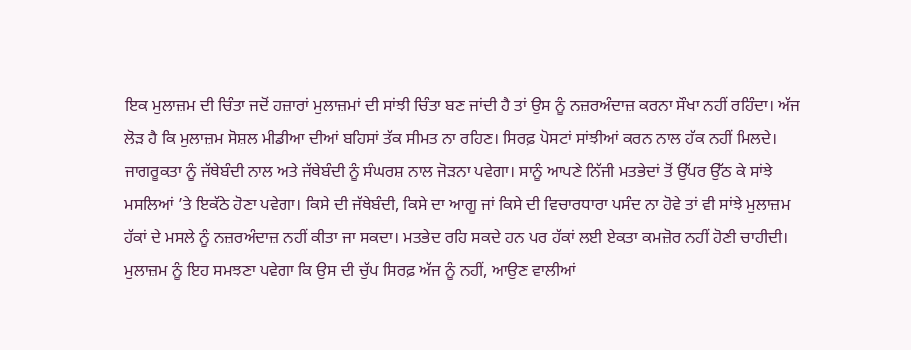ਇਕ ਮੁਲਾਜ਼ਮ ਦੀ ਚਿੰਤਾ ਜਦੋਂ ਹਜ਼ਾਰਾਂ ਮੁਲਾਜ਼ਮਾਂ ਦੀ ਸਾਂਝੀ ਚਿੰਤਾ ਬਣ ਜਾਂਦੀ ਹੈ ਤਾਂ ਉਸ ਨੂੰ ਨਜ਼ਰਅੰਦਾਜ਼ ਕਰਨਾ ਸੌਖਾ ਨਹੀਂ ਰਹਿੰਦਾ। ਅੱਜ ਲੋੜ ਹੈ ਕਿ ਮੁਲਾਜ਼ਮ ਸੋਸ਼ਲ ਮੀਡੀਆ ਦੀਆਂ ਬਹਿਸਾਂ ਤੱਕ ਸੀਮਤ ਨਾ ਰਹਿਣ। ਸਿਰਫ਼ ਪੋਸਟਾਂ ਸਾਂਝੀਆਂ ਕਰਨ ਨਾਲ ਹੱਕ ਨਹੀਂ ਮਿਲਦੇ। ਜਾਗਰੂਕਤਾ ਨੂੰ ਜੱਥੇਬੰਦੀ ਨਾਲ ਅਤੇ ਜੱਥੇਬੰਦੀ ਨੂੰ ਸੰਘਰਸ਼ ਨਾਲ ਜੋੜਨਾ ਪਵੇਗਾ। ਸਾਨੂੰ ਆਪਣੇ ਨਿੱਜੀ ਮਤਭੇਦਾਂ ਤੋਂ ਉੱਪਰ ਉੱਠ ਕੇ ਸਾਂਝੇ ਮਸਲਿਆਂ ’ਤੇ ਇਕੱਠੇ ਹੋਣਾ ਪਵੇਗਾ। ਕਿਸੇ ਦੀ ਜੱਥੇਬੰਦੀ, ਕਿਸੇ ਦਾ ਆਗੂ ਜਾਂ ਕਿਸੇ ਦੀ ਵਿਚਾਰਧਾਰਾ ਪਸੰਦ ਨਾ ਹੋਵੇ ਤਾਂ ਵੀ ਸਾਂਝੇ ਮੁਲਾਜ਼ਮ ਹੱਕਾਂ ਦੇ ਮਸਲੇ ਨੂੰ ਨਜ਼ਰਅੰਦਾਜ਼ ਨਹੀਂ ਕੀਤਾ ਜਾ ਸਕਦਾ। ਮਤਭੇਦ ਰਹਿ ਸਕਦੇ ਹਨ ਪਰ ਹੱਕਾਂ ਲਈ ਏਕਤਾ ਕਮਜ਼ੋਰ ਨਹੀਂ ਹੋਣੀ ਚਾਹੀਦੀ। ਮੁਲਾਜ਼ਮ ਨੂੰ ਇਹ ਸਮਝਣਾ ਪਵੇਗਾ ਕਿ ਉਸ ਦੀ ਚੁੱਪ ਸਿਰਫ਼ ਅੱਜ ਨੂੰ ਨਹੀਂ, ਆਉਣ ਵਾਲੀਆਂ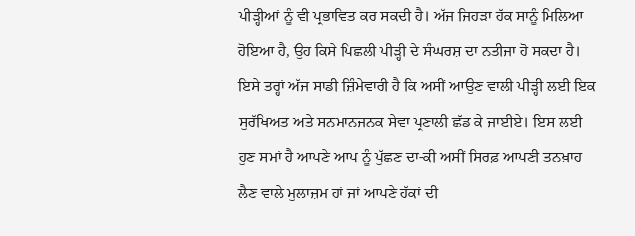ਪੀੜ੍ਹੀਆਂ ਨੂੰ ਵੀ ਪ੍ਰਭਾਵਿਤ ਕਰ ਸਕਦੀ ਹੈ। ਅੱਜ ਜਿਹੜਾ ਹੱਕ ਸਾਨੂੰ ਮਿਲਿਆ ਹੋਇਆ ਹੈ, ਉਹ ਕਿਸੇ ਪਿਛਲੀ ਪੀੜ੍ਹੀ ਦੇ ਸੰਘਰਸ਼ ਦਾ ਨਤੀਜਾ ਹੋ ਸਕਦਾ ਹੈ। ਇਸੇ ਤਰ੍ਹਾਂ ਅੱਜ ਸਾਡੀ ਜ਼ਿੰਮੇਵਾਰੀ ਹੈ ਕਿ ਅਸੀਂ ਆਉਣ ਵਾਲੀ ਪੀੜ੍ਹੀ ਲਈ ਇਕ ਸੁਰੱਖਿਅਤ ਅਤੇ ਸਨਮਾਨਜਨਕ ਸੇਵਾ ਪ੍ਰਣਾਲੀ ਛੱਡ ਕੇ ਜਾਈਏ। ਇਸ ਲਈ ਹੁਣ ਸਮਾਂ ਹੈ ਆਪਣੇ ਆਪ ਨੂੰ ਪੁੱਛਣ ਦਾ-ਕੀ ਅਸੀਂ ਸਿਰਫ਼ ਆਪਣੀ ਤਨਖ਼ਾਹ ਲੈਣ ਵਾਲੇ ਮੁਲਾਜ਼ਮ ਹਾਂ ਜਾਂ ਆਪਣੇ ਹੱਕਾਂ ਦੀ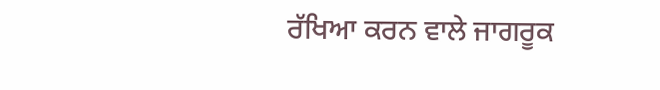ਰੱਖਿਆ ਕਰਨ ਵਾਲੇ ਜਾਗਰੂਕ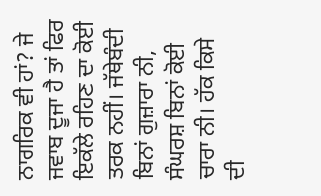ਨਾਗਰਿਕ ਵੀ ਹਾਂ? ਜੇ ਜਵਾਬ ਦੂਜਾ ਹੈ ਤਾਂ ਫਿਰ ਇਕੱਲੇ ਰਹਿਣ ਦਾ ਕੋਈ ਤਰਕ ਨਹੀਂ। ਜੱਥੇਬੰਦੀ ਬਿਨਾਂ ਗੁਜ਼ਾਰਾ ਨੀ, ਸੰਘਰਸ਼ ਬਿਨਾਂ ਕੋਈ ਚਾਰਾ ਨੀ। ਹੱਕ ਕਿਸੇ ਦੀ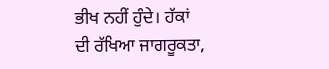ਭੀਖ ਨਹੀਂ ਹੁੰਦੇ। ਹੱਕਾਂ ਦੀ ਰੱਖਿਆ ਜਾਗਰੂਕਤਾ,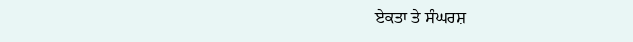ਏਕਤਾ ਤੇ ਸੰਘਰਸ਼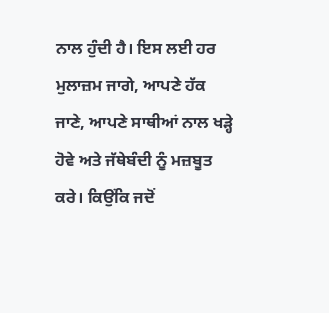ਨਾਲ ਹੁੰਦੀ ਹੈ। ਇਸ ਲਈ ਹਰ ਮੁਲਾਜ਼ਮ ਜਾਗੇ, ਆਪਣੇ ਹੱਕ ਜਾਣੇ, ਆਪਣੇ ਸਾਥੀਆਂ ਨਾਲ ਖੜ੍ਹੇ ਹੋਵੇ ਅਤੇ ਜੱਥੇਬੰਦੀ ਨੂੰ ਮਜ਼ਬੂਤ ਕਰੇ। ਕਿਉਂਕਿ ਜਦੋਂ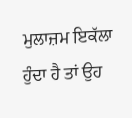ਮੁਲਾਜ਼ਮ ਇਕੱਲਾ ਹੁੰਦਾ ਹੈ ਤਾਂ ਉਹ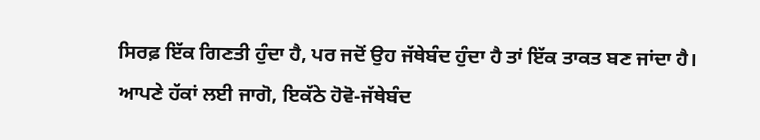ਸਿਰਫ਼ ਇੱਕ ਗਿਣਤੀ ਹੁੰਦਾ ਹੈ, ਪਰ ਜਦੋਂ ਉਹ ਜੱਥੇਬੰਦ ਹੁੰਦਾ ਹੈ ਤਾਂ ਇੱਕ ਤਾਕਤ ਬਣ ਜਾਂਦਾ ਹੈ। ਆਪਣੇ ਹੱਕਾਂ ਲਈ ਜਾਗੋ, ਇਕੱਠੇ ਹੋਵੋ-ਜੱਥੇਬੰਦ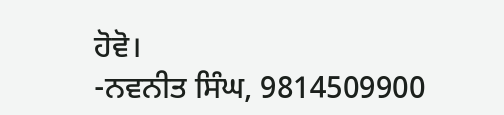ਹੋਵੋ।
-ਨਵਨੀਤ ਸਿੰਘ, 9814509900